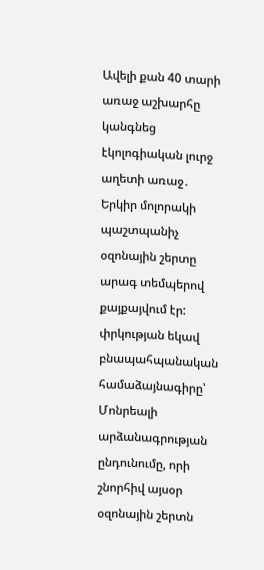Ավելի քան 40 տարի առաջ աշխարհը կանգնեց էկոլոգիական լուրջ աղետի առաջ․ Երկիր մոլորակի պաշտպանիչ օզոնային շերտը արագ տեմպերով քայքայվում էր: փրկության եկավ բնապահպանական համաձայնագիրը՝ Մոնրեալի արձանագրության ընդունումը, որի շնորհիվ այսօր օզոնային շերտն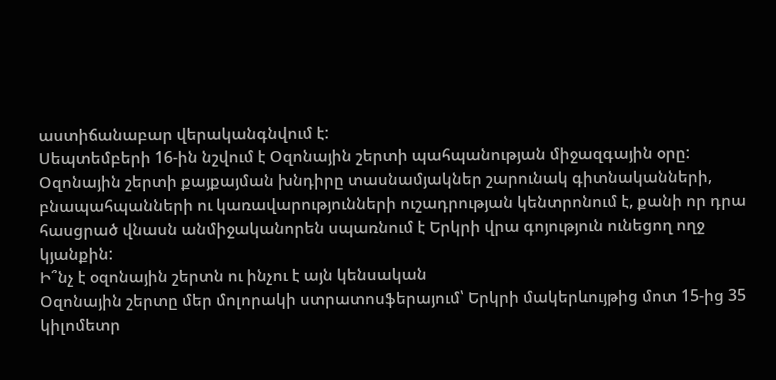աստիճանաբար վերականգնվում է:
Սեպտեմբերի 16-ին նշվում է Օզոնային շերտի պահպանության միջազգային օրը: Օզոնային շերտի քայքայման խնդիրը տասնամյակներ շարունակ գիտնականների, բնապահպանների ու կառավարությունների ուշադրության կենտրոնում է, քանի որ դրա հասցրած վնասն անմիջականորեն սպառնում է Երկրի վրա գոյություն ունեցող ողջ կյանքին:
Ի՞նչ է օզոնային շերտն ու ինչու է այն կենսական
Օզոնային շերտը մեր մոլորակի ստրատոսֆերայում՝ Երկրի մակերևույթից մոտ 15-ից 35 կիլոմետր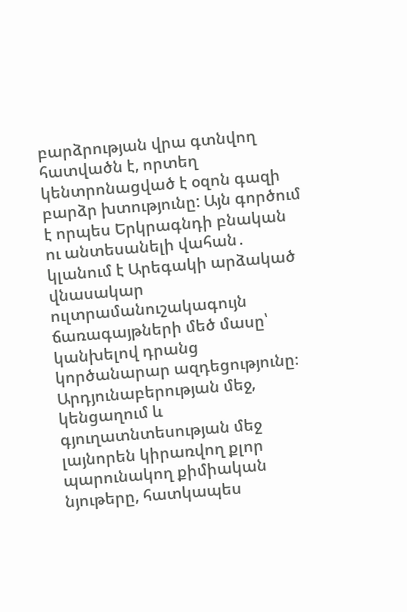բարձրության վրա գտնվող հատվածն է, որտեղ կենտրոնացված է օզոն գազի բարձր խտությունը: Այն գործում է որպես Երկրագնդի բնական ու անտեսանելի վահան․ կլանում է Արեգակի արձակած վնասակար ուլտրամանուշակագույն ճառագայթների մեծ մասը՝ կանխելով դրանց կործանարար ազդեցությունը։
Արդյունաբերության մեջ, կենցաղում և գյուղատնտեսության մեջ լայնորեն կիրառվող քլոր պարունակող քիմիական նյութերը, հատկապես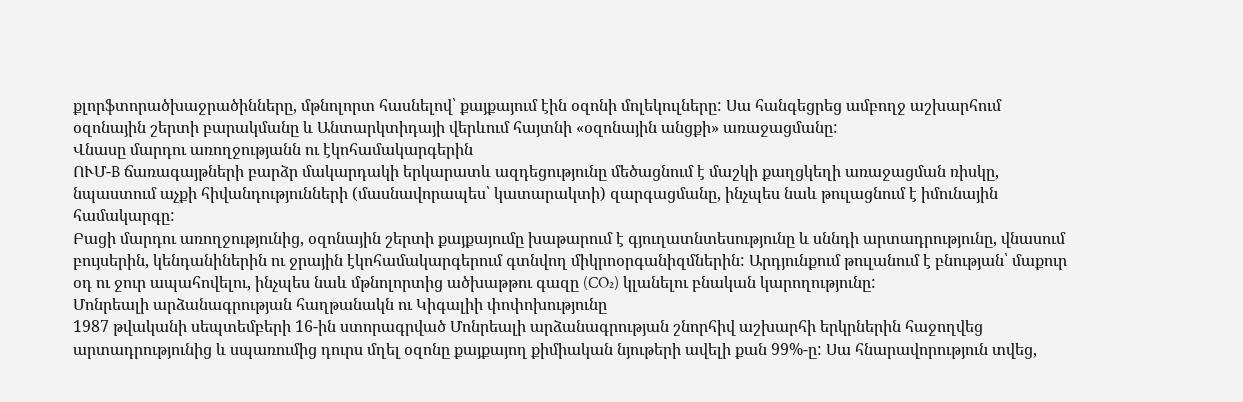քլորֆտորածխաջրածինները, մթնոլորտ հասնելով՝ քայքայում էին օզոնի մոլեկուլները: Սա հանգեցրեց ամբողջ աշխարհում օզոնային շերտի բարակմանը և Անտարկտիդայի վերևում հայտնի «օզոնային անցքի» առաջացմանը:
Վնասը մարդու առողջությանն ու էկոհամակարգերին
ՈՒՄ-B ճառագայթների բարձր մակարդակի երկարատև ազդեցությունը մեծացնում է մաշկի քաղցկեղի առաջացման ռիսկը, նպաստում աչքի հիվանդությունների (մասնավորապես՝ կատարակտի) զարգացմանը, ինչպես նաև թուլացնում է իմունային համակարգը:
Բացի մարդու առողջությունից, օզոնային շերտի քայքայումը խաթարում է գյուղատնտեսությունը և սննդի արտադրությունը, վնասում բույսերին, կենդանիներին ու ջրային էկոհամակարգերում գտնվող միկրոօրգանիզմներին: Արդյունքում թուլանում է բնության՝ մաքուր օդ ու ջուր ապահովելու, ինչպես նաև մթնոլորտից ածխաթթու գազը (CO₂) կլանելու բնական կարողությունը:
Մոնրեալի արձանագրության հաղթանակն ու Կիգալիի փոփոխությունը
1987 թվականի սեպտեմբերի 16-ին ստորագրված Մոնրեալի արձանագրության շնորհիվ աշխարհի երկրներին հաջողվեց արտադրությունից և սպառումից դուրս մղել օզոնը քայքայող քիմիական նյութերի ավելի քան 99%-ը: Սա հնարավորություն տվեց,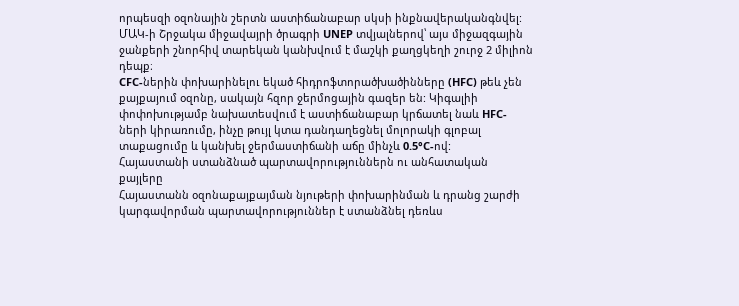որպեսզի օզոնային շերտն աստիճանաբար սկսի ինքնավերականգնվել:
ՄԱԿ-ի Շրջակա միջավայրի ծրագրի UNEP տվյալներով՝ այս միջազգային ջանքերի շնորհիվ տարեկան կանխվում է մաշկի քաղցկեղի շուրջ 2 միլիոն դեպք։
CFC-ներին փոխարինելու եկած հիդրոֆտորածխածինները (HFC) թեև չեն քայքայում օզոնը, սակայն հզոր ջերմոցային գազեր են: Կիգալիի փոփոխությամբ նախատեսվում է աստիճանաբար կրճատել նաև HFC-ների կիրառումը, ինչը թույլ կտա դանդաղեցնել մոլորակի գլոբալ տաքացումը և կանխել ջերմաստիճանի աճը մինչև 0.5°C-ով:
Հայաստանի ստանձնած պարտավորություններն ու անհատական քայլերը
Հայաստանն օզոնաքայքայման նյութերի փոխարինման և դրանց շարժի կարգավորման պարտավորություններ է ստանձնել դեռևս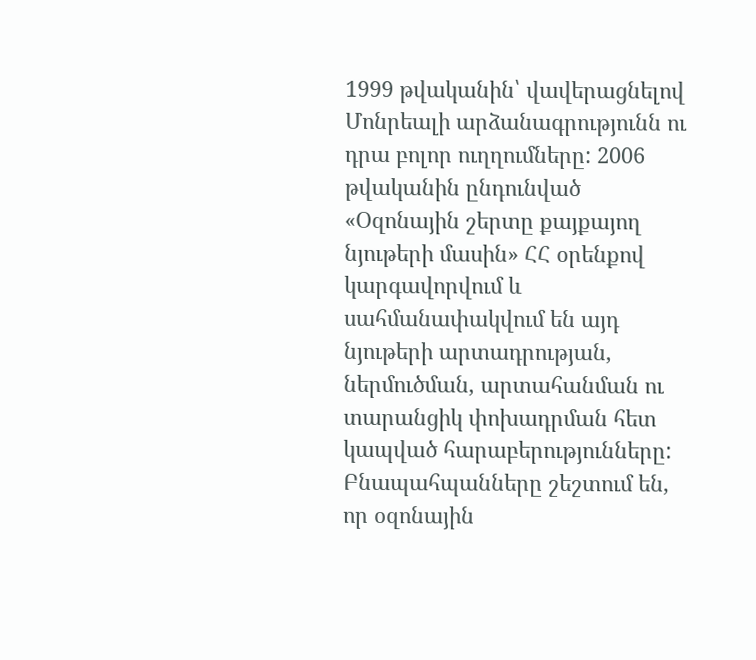1999 թվականին՝ վավերացնելով Մոնրեալի արձանագրությունն ու դրա բոլոր ուղղումները: 2006 թվականին ընդունված «Օզոնային շերտը քայքայող նյութերի մասին» ՀՀ օրենքով կարգավորվում և սահմանափակվում են այդ նյութերի արտադրության, ներմուծման, արտահանման ու տարանցիկ փոխադրման հետ կապված հարաբերությունները:
Բնապահպանները շեշտում են, որ օզոնային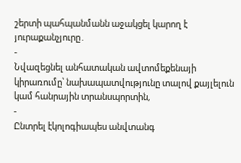շերտի պահպանմանն աջակցել կարող է յուրաքանչյուրը․
-
Նվազեցնել անհատական ավտոմեքենայի կիրառումը՝ նախապատվությունը տալով քայլելուն կամ հանրային տրանսպորտին,
-
Ընտրել էկոլոգիապես անվտանգ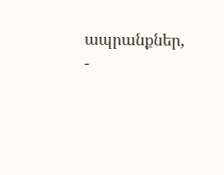ապրանքներ,
-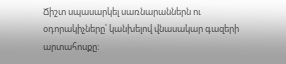Ճիշտ սպասարկել սառնարաններն ու օդորակիչները՝ կանխելով վնասակար գազերի արտահոսքը: